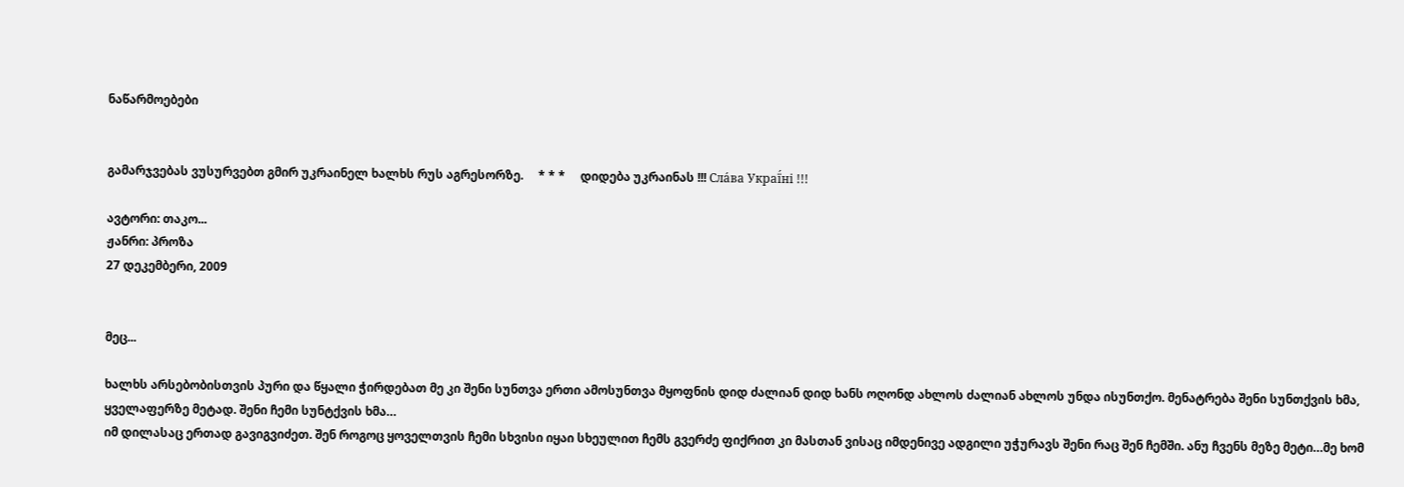ნაწარმოებები


გამარჯვებას ვუსურვებთ გმირ უკრაინელ ხალხს რუს აგრესორზე.     * * *     დიდება უკრაინას !!! Сла́ва Украї́ні !!!

ავტორი: თაკო...
ჟანრი: პროზა
27 დეკემბერი, 2009


მეც...

ხალხს არსებობისთვის პური და წყალი ჭირდებათ მე კი შენი სუნთვა ერთი ამოსუნთვა მყოფნის დიდ ძალიან დიდ ხანს ოღონდ ახლოს ძალიან ახლოს უნდა ისუნთქო. მენატრება შენი სუნთქვის ხმა, ყველაფერზე მეტად. შენი ჩემი სუნტქვის ხმა…
იმ დილასაც ერთად გავიგვიძეთ. შენ როგოც ყოველთვის ჩემი სხვისი იყაი სხეულით ჩემს გვერძე ფიქრით კი მასთან ვისაც იმდენივე ადგილი უჭურავს შენი რაც შენ ჩემში. ანუ ჩვენს მეზე მეტი…მე ხომ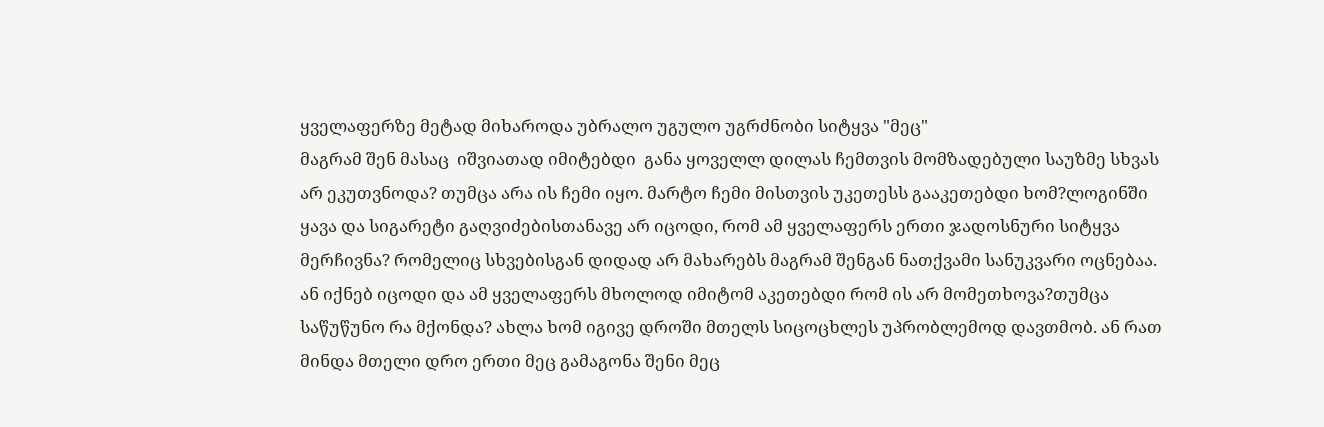ყველაფერზე მეტად მიხაროდა უბრალო უგულო უგრძნობი სიტყვა "მეც"
მაგრამ შენ მასაც  იშვიათად იმიტებდი  განა ყოველლ დილას ჩემთვის მომზადებული საუზმე სხვას არ ეკუთვნოდა? თუმცა არა ის ჩემი იყო. მარტო ჩემი მისთვის უკეთესს გააკეთებდი ხომ?ლოგინში ყავა და სიგარეტი გაღვიძებისთანავე არ იცოდი, რომ ამ ყველაფერს ერთი ჯადოსნური სიტყვა მერჩივნა? რომელიც სხვებისგან დიდად არ მახარებს მაგრამ შენგან ნათქვამი სანუკვარი ოცნებაა. ან იქნებ იცოდი და ამ ყველაფერს მხოლოდ იმიტომ აკეთებდი რომ ის არ მომეთხოვა?თუმცა საწუწუნო რა მქონდა? ახლა ხომ იგივე დროში მთელს სიცოცხლეს უპრობლემოდ დავთმობ. ან რათ მინდა მთელი დრო ერთი მეც გამაგონა შენი მეც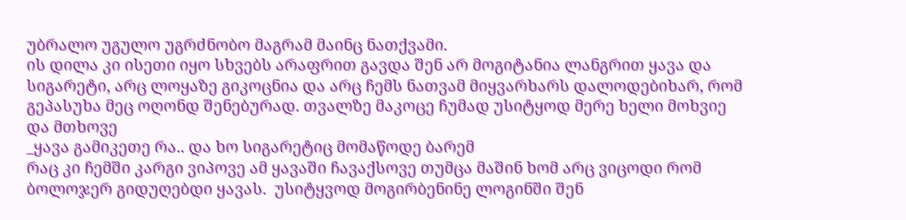უბრალო უგულო უგრძნობო მაგრამ მაინც ნათქვამი.
ის დილა კი ისეთი იყო სხვებს არაფრით გავდა შენ არ მოგიტანია ლანგრით ყავა და სიგარეტი, არც ლოყაზე გიკოცნია და არც ჩემს ნათვამ მიყვარხარს დალოდებიხარ, რომ გეპასუხა მეც ოღონდ შენებურად. თვალზე მაკოცე ჩუმად უსიტყოდ მერე ხელი მოხვიე და მთხოვე
_ყავა გამიკეთე რა.. და ხო სიგარეტიც მომაწოდე ბარემ
რაც კი ჩემში კარგი ვიპოვე ამ ყავაში ჩავაქსოვე თუმცა მაშინ ხომ არც ვიცოდი რომ ბოლოჯერ გიდუღებდი ყავას.  უსიტყვოდ მოგირბენინე ლოგინში შენ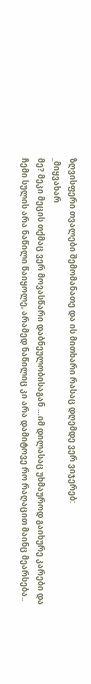ზღვისფერი თვალები შემომანათე და ის მითხარი რასაც დღემდე ვერ ვიჯერებ:
_მიყვახარ
მე? მეკი მეცის თქმაც ვერ მოვასწარი დაბნეულობისაგან …იმ დილასაც უხმაუროდ გაიხურე კარები და ჩემი სულის არა ნაწილი წაიყოლე, არამედ ნაწილიც კი არა დამიტოვე რო რაღაცით მაინც მეარსება..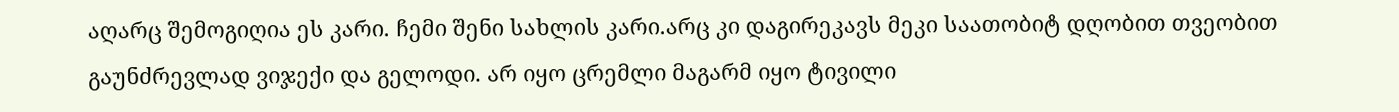აღარც შემოგიღია ეს კარი. ჩემი შენი სახლის კარი.არც კი დაგირეკავს მეკი საათობიტ დღობით თვეობით გაუნძრევლად ვიჯექი და გელოდი. არ იყო ცრემლი მაგარმ იყო ტივილი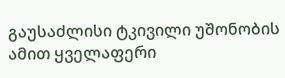გაუსაძლისი ტკივილი უშონობის ამით ყველაფერი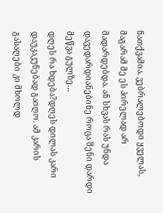ნათქვამია. ვებრალებოდი ყველას, მაგარამ მე ეს პირელად არ მადარდებდა. ან სხვას რას უნდა დავედარდიანებინე როცა შენი დარდი მეწვა გულზე…
დღეს რა ხდება?დღეს დილას კარი დაუკაკუნებად გაიღო. ამ კარის გასაღები კი მხოლდ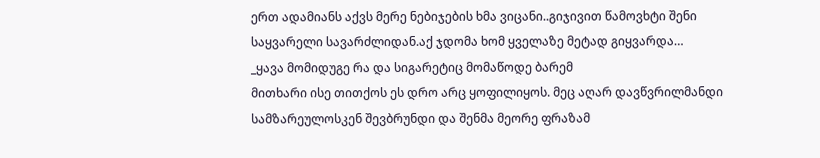ერთ ადამიანს აქვს მერე ნებიჯების ხმა ვიცანი..გიჯივით წამოვხტი შენი საყვარელი სავარძლიდან.აქ ჯდომა ხომ ყველაზე მეტად გიყვარდა…
_ყავა მომიდუგე რა და სიგარეტიც მომაწოდე ბარემ
მითხარი ისე თითქოს ეს დრო არც ყოფილიყოს. მეც აღარ დავწვრილმანდი  სამზარეულოსკენ შევბრუნდი და შენმა მეორე ფრაზამ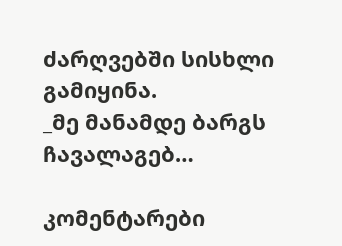ძარღვებში სისხლი გამიყინა.
_მე მანამდე ბარგს ჩავალაგებ…

კომენტარები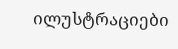ილუსტრაციები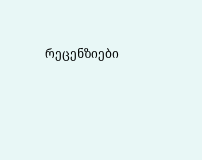რეცენზიები